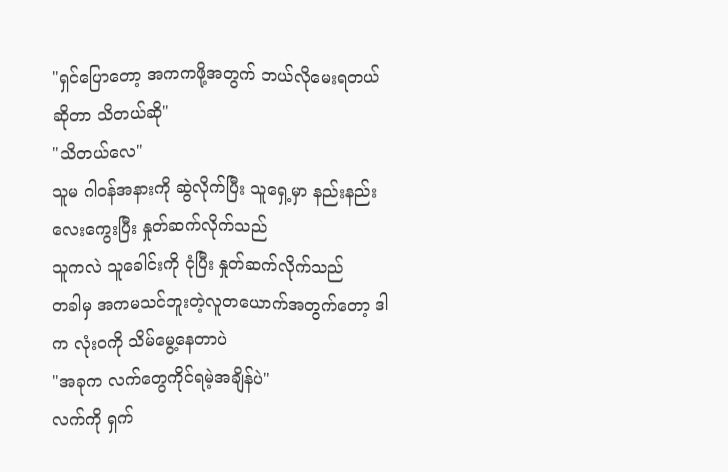"ရှင်ပြောတော့ အကကဖို့အတွက် ဘယ်လိုမေးရတယ်ဆိုတာ သိတယ်ဆို"
"သိတယ်လေ"
သူမ ဂါ၀န်အနားကို ဆွဲလိုက်ပြီး သူရှေ့မှာ နည်းနည်းလေးကွေးပြီး နှုတ်ဆက်လိုက်သည်
သူကလဲ သူခေါင်းကို ငုံပြီး နှုတ်ဆက်လိုက်သည်
တခါမှ အကမသင်ဘူးတဲ့လူတယောက်အတွက်တော့ ဒါက လုံး၀ကို သိမ်မွေ့နေတာပဲ
"အခုက လက်တွေကိုင်ရမဲ့အချိန်ပဲ"
လက်ကို ရှက်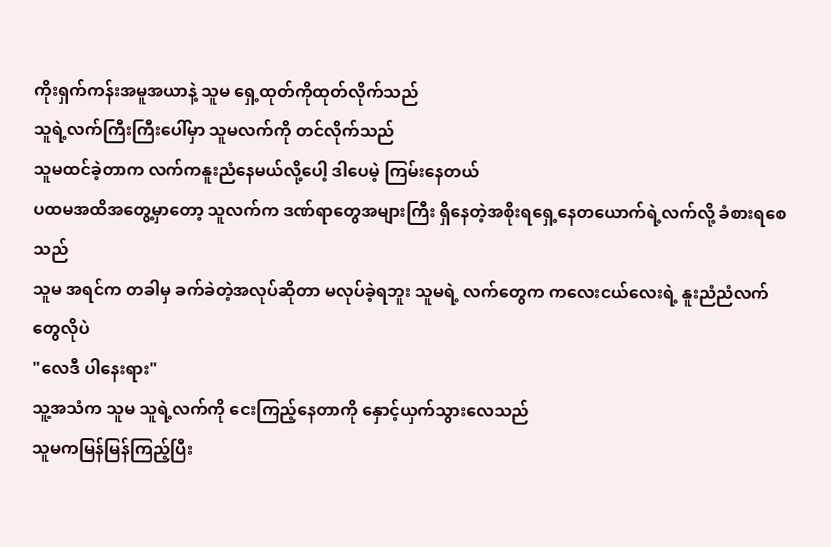ကိုးရှက်ကန်းအမူအယာနဲ့ သူမ ရှေ့ထုတ်ကိုထုတ်လိုက်သည်
သူရဲ့လက်ကြီးကြီးပေါ်မှာ သူမလက်ကို တင်လိုက်သည်
သူမထင်ခဲ့တာက လက်ကနူးညံနေမယ်လို့ပေါ့ ဒါပေမဲ့ ကြမ်းနေတယ်
ပထမအထိအတွေ့မှာတော့ သူလက်က ဒဏ်ရာတွေအများကြီး ရှိနေတဲ့အစိုးရရှေ့နေတယောက်ရဲ့လက်လို့ ခံစားရစေသည်
သူမ အရင်က တခါမှ ခက်ခဲတဲ့အလုပ်ဆိုတာ မလုပ်ခဲ့ရဘူး သူမရဲ့ လက်တွေက ကလေးငယ်လေးရဲ့ နူးညံညံလက်တွေလိုပဲ
"လေဒီ ပါနေးရား"
သူ့အသံက သူမ သူရဲ့လက်ကို ငေးကြည့်နေတာကို နှောင့်ယှက်သွားလေသည်
သူမကမြန်မြန်ကြည့်ပြီး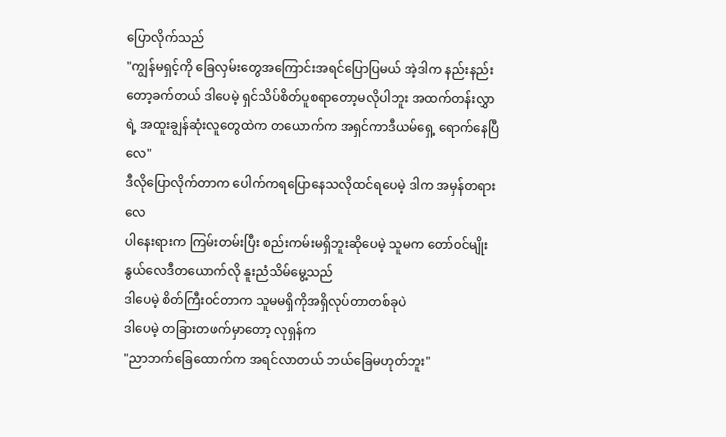ပြောလိုက်သည်
"ကျွန်မရှင့်ကို ခြေလှမ်းတွေအကြောင်းအရင်ပြောပြမယ် အဲ့ဒါက နည်းနည်းတော့ခက်တယ် ဒါပေမဲ့ ရှင်သိပ်စိတ်ပူစရာတော့မလိုပါဘူး အထက်တန်းလွှာရဲ့ အထူးချွန်ဆုံးလူတွေထဲက တယောက်က အရှင်ကာဒီယမ်ရှေ့ ရောက်နေပြီလေ"
ဒီလိုပြောလိုက်တာက ပေါက်ကရပြောနေသလိုထင်ရပေမဲ့ ဒါက အမှန်တရားလေ
ပါနေးရားက ကြမ်းတမ်းပြီး စည်းကမ်းမရှိဘူးဆိုပေမဲ့ သူမက တော်၀င်မျိုးနွယ်လေဒီတယောက်လို နူးညံသိမ်မွေ့သည်
ဒါပေမဲ့ စိတ်ကြီး၀င်တာက သူမမရှိကိုအရှိလုပ်တာတစ်ခုပဲ
ဒါပေမဲ့ တခြားတဖက်မှာတော့ လုရှန်က
"ညာဘက်ခြေထောက်က အရင်လာတယ် ဘယ်ခြေမဟုတ်ဘူး"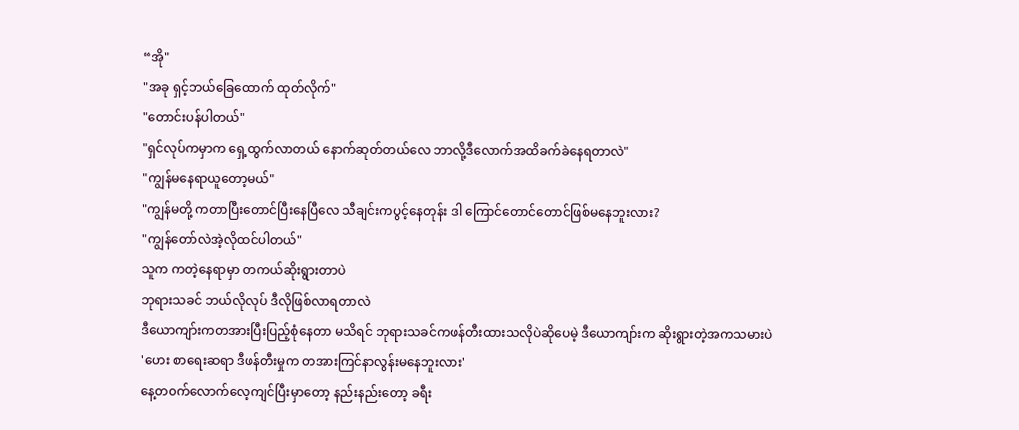“အို"
"အခု ရှင့်ဘယ်ခြေထောက် ထုတ်လိုက်"
"တောင်းပန်ပါတယ်"
"ရှင်လုပ်ကမှာက ရှေ့ထွက်လာတယ် နောက်ဆုတ်တယ်လေ ဘာလို့ဒီလောက်အထိခက်ခဲနေရတာလဲ"
"ကျွန်မနေရာယူတော့မယ်"
"ကျွန်မတို့ ကတာပြီးတောင်ပြီးနေပြီလေ သီချင်းကပွင့်နေတုန်း ဒါ ကြောင်တောင်တောင်ဖြစ်မနေဘူးလား?
"ကျွန်တော်လဲအဲ့လိုထင်ပါတယ်"
သူက ကတဲ့နေရာမှာ တကယ်ဆိုးရွားတာပဲ
ဘုရားသခင် ဘယ်လိုလုပ် ဒီလိုဖြစ်လာရတာလဲ
ဒီယောကျာ်းကတအားပြီးပြည့်စုံနေတာ မသိရင် ဘုရားသခင်ကဖန်တီးထားသလိုပဲဆိုပေမဲ့ ဒီယောကျာ်းက ဆိုးရွားတဲ့အကသမားပဲ
'ဟေး စာရေးဆရာ ဒီဖန်တီးမှုက တအားကြင်နာလွန်းမနေဘူးလား'
နေ့တ၀က်လောက်လေ့ကျင်ပြီးမှာတော့ နည်းနည်းတော့ ခရီး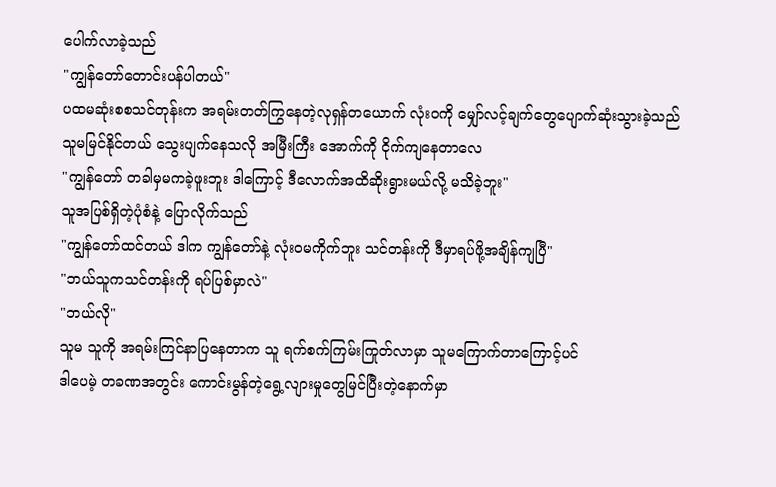ပေါက်လာခဲ့သည်
"ကျွန်တော်တောင်းပန်ပါတယ်"
ပထမဆုံးစစသင်တုန်းက အရမ်းတတ်ကြွနေတဲ့လုရှန်တယောက် လုံး၀ကို မျှော်လင့်ချက်တွေပျောက်ဆုံးသွားခဲ့သည်
သူမမြင်နိုင်တယ် သွေးပျက်နေသလို အမြီးကြီး အောက်ကို ငိုက်ကျနေတာလေ
"ကျွန်တော် တခါမှမကခဲ့ဖူးဘူး ဒါကြောင့် ဒီလောက်အထိဆိုးရွားမယ်လို့ မသိခဲ့ဘူး"
သူအပြစ်ရှိတဲ့ပုံစံနဲ့ ပြောလိုက်သည်
"ကျွန်တော်ထင်တယ် ဒါက ကျွန်တော်နဲ့ လုံး၀မကိုက်ဘူး သင်တန်းကို ဒီမှာရပ်ဖို့အချိန်ကျပြီ"
"ဘယ်သူကသင်တန်းကို ရပ်ပြစ်မှာလဲ"
"ဘယ်လို"
သူမ သူကို အရမ်းကြင်နာပြနေတာက သူ ရက်စက်ကြမ်းကြုတ်လာမှာ သူမကြောက်တာကြောင့်ပင်
ဒါပေမဲ့ တခဏအတွင်း ကောင်းမွန်တဲ့ရွေ့လျားမှုတွေမြင်ပြီးတဲ့နောက်မှာ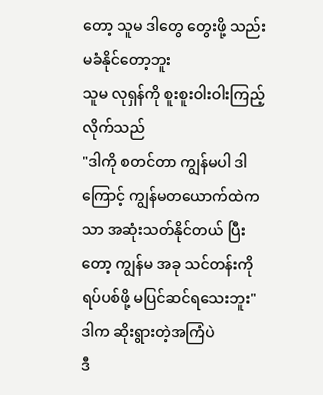တော့ သူမ ဒါတွေ တွေးဖို့ သည်းမခံနိုင်တော့ဘူး
သူမ လုရှန်ကို စူးစူးဝါးဝါးကြည့်လိုက်သည်
"ဒါကို စတင်တာ ကျွန်မပါ ဒါကြောင့် ကျွန်မတယောက်ထဲကသာ အဆုံးသတ်နိုင်တယ် ပြီးတော့ ကျွန်မ အခု သင်တန်းကိုရပ်ပစ်ဖို့ မပြင်ဆင်ရသေးဘူး"
ဒါက ဆိုးရွားတဲ့အကြံပဲ
ဒီ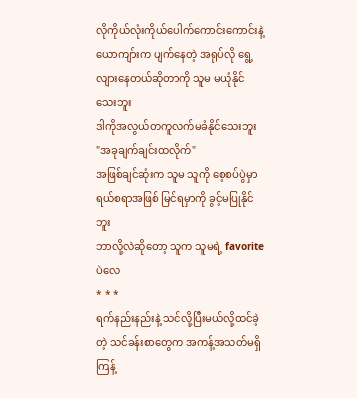လိုကိုယ်လုံးကိုယ်ပေါက်ကောင်းကောင်းနဲ့ယောကျာ်းက ပျက်နေတဲ့ အရုပ်လို ရွေ့လျားနေတယ်ဆိုတာကို သူမ မယုံနိုင်သေးဘူး
ဒါကိုအလွယ်တကူလက်မခံနိုင်သေးဘူး
"အခုချက်ချင်းထလိုက်"
အဖြစ်ချင်ဆုံးက သူမ သူကို စေ့စပ်ပွဲမှာ ရယ်စရာအဖြစ် မြင်ရမှာကို ခွင့်မပြုနိုင်ဘူး
ဘာလို့လဲဆိုတော့ သူက သူမရဲ့ favoriteပဲလေ
* * *
ရက်နည်းနည်းနဲ့ သင်လို့ပြီးမယ်လို့ထင်ခဲ့တဲ့ သင်ခန်းစာတွေက အကန့်အသတ်မရှိ ကြန့်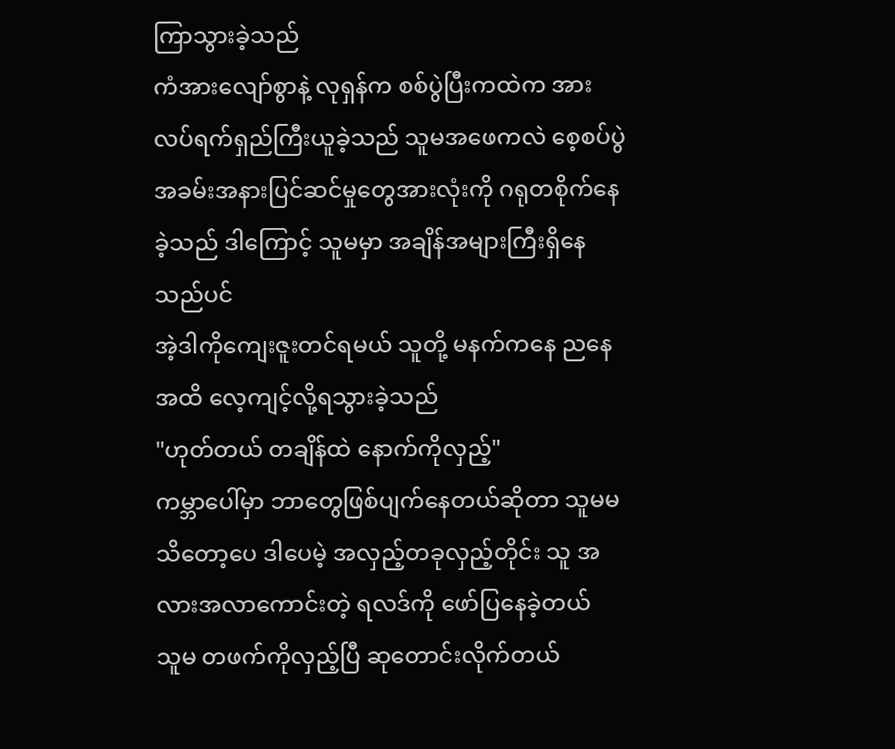ကြာသွားခဲ့သည်
ကံအားလျော်စွာနဲ့ လုရှန်က စစ်ပွဲပြီးကထဲက အားလပ်ရက်ရှည်ကြီးယူခဲ့သည် သူမအဖေကလဲ စေ့စပ်ပွဲအခမ်းအနားပြင်ဆင်မှုတွေအားလုံးကို ဂရုတစိုက်နေခဲ့သည် ဒါကြောင့် သူမမှာ အချိန်အများကြီးရှိနေသည်ပင်
အဲ့ဒါကိုကျေးဇူးတင်ရမယ် သူတို့ မနက်ကနေ ညနေအထိ လေ့ကျင့်လို့ရသွားခဲ့သည်
"ဟုတ်တယ် တချိန်ထဲ နောက်ကိုလှည့်"
ကမ္ဘာပေါ်မှာ ဘာတွေဖြစ်ပျက်နေတယ်ဆိုတာ သူမမသိတော့ပေ ဒါပေမဲ့ အလှည့်တခုလှည့်တိုင်း သူ အလားအလာကောင်းတဲ့ ရလဒ်ကို ဖော်ပြနေခဲ့တယ်
သူမ တဖက်ကိုလှည့်ပြီ ဆုတောင်းလိုက်တယ်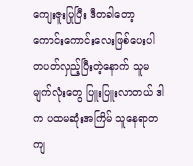ကျေးဇူးပြုပြီး ဒီတခါတော့ ကောင်းကောင်းလေးဖြစ်ပေးပါ
တပတ်လှည့်ပြီးတဲ့နောက် သူမမျက်လုံးတွေ ပြူးပြူးလာတယ် ဒါက ပထမဆုံးအကြိမ် သူနေရာတကျ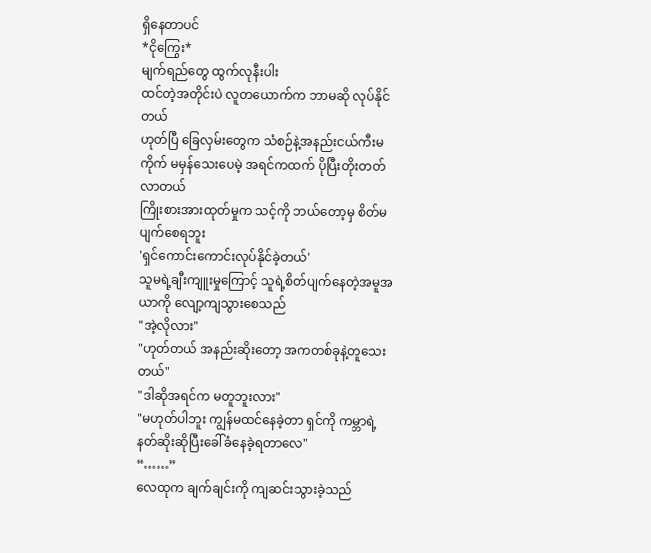ရှိနေတာပင်
*ငိုကြွေး*
မျက်ရည်တွေ ထွက်လုနီးပါး
ထင်တဲ့အတိုင်းပဲ လူတယောက်က ဘာမဆို လုပ်နိုင်တယ်
ဟုတ်ပြီ ခြေလှမ်းတွေက သံစဉ်နဲ့အနည်းငယ်ကီးမကိုက် မမှန်သေးပေမဲ့ အရင်ကထက် ပိုပြီးတိုးတတ်လာတယ်
ကြိုးစားအားထုတ်မှုက သင့်ကို ဘယ်တော့မှ စိတ်မပျက်စေရဘူး
'ရှင်ကောင်းကောင်းလုပ်နိုင်ခဲ့တယ်'
သူမရဲ့ချီးကျူးမှုကြောင့် သူရဲ့စိတ်ပျက်နေတဲ့အမူအယာကို လျော့ကျသွားစေသည်
"အဲ့လိုလား"
"ဟုတ်တယ် အနည်းဆိုးတော့ အကတစ်ခုနဲ့တူသေးတယ်"
"ဒါဆိုအရင်က မတူဘူးလား"
"မဟုတ်ပါဘူး ကျွန်မထင်နေခဲ့တာ ရှင်ကို ကမ္ဘာရဲ့နတ်ဆိုးဆိုပြီးခေါ်ခံနေခဲ့ရတာလေ"
“……”
လေထုက ချက်ချင်းကို ကျဆင်းသွားခဲ့သည်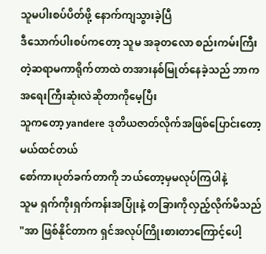သူမပါးစပ်ပိတ်ဖို့ နောက်ကျသွားခဲ့ပြီ
ဒီသောက်ပါးစပ်ကတော့ သူမ အခုတလော စည်းကမ်းကြီးတဲ့ဆရာမကာရိုက်တာထဲ တအားနစ်မြုတ်နေခဲ့သည် ဘာကအရေးကြီးဆုံးလဲဆိုတာကိုမေ့ပြီး
သူကတော့ yandere ဒုတိယဇာတ်လိုက်အဖြစ်ပြောင်းတော့မယ်ထင်တယ်
စော်ကားပုတ်ခက်တာကို ဘယ်တော့မှမလုပ်ကြပါနဲ့
သူမ ရှက်ကိုးရှက်ကန်းအပြုံးနဲ့ တခြားကိုလှည့်လိုက်မိသည်
"အာ ဖြစ်နိုင်တာက ရှင်အလုပ်ကြိုးစားတာကြောင့်ပေါ့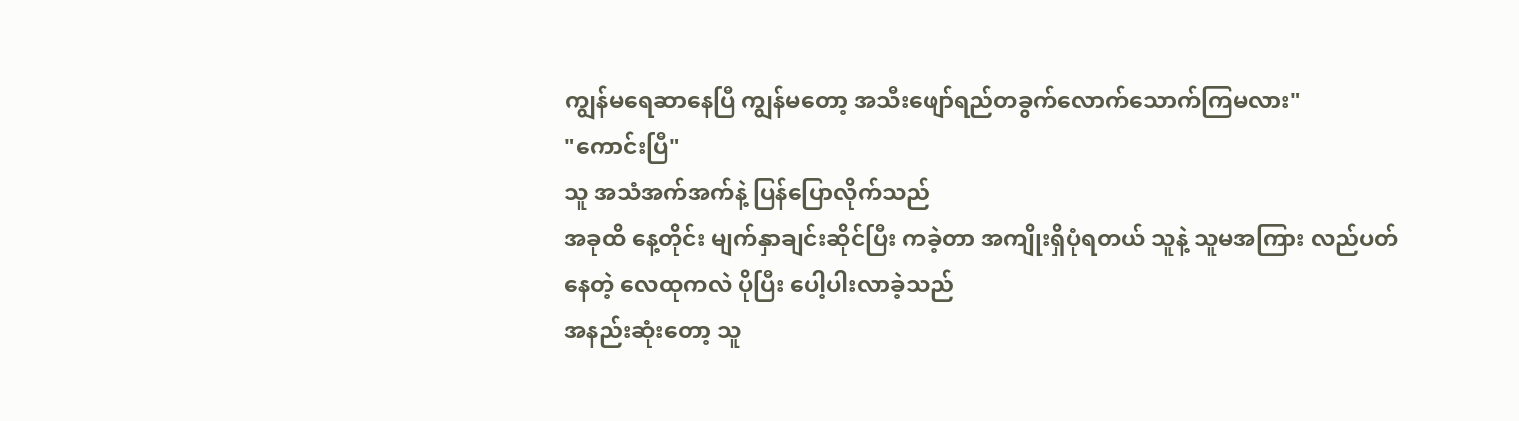ကျွန်မရေဆာနေပြီ ကျွန်မတော့ အသီးဖျော်ရည်တခွက်လောက်သောက်ကြမလား"
"ကောင်းပြီ"
သူ အသံအက်အက်နဲ့ ပြန်ပြောလိုက်သည်
အခုထိ နေ့တိုင်း မျက်နှာချင်းဆိုင်ပြီး ကခဲ့တာ အကျိုးရှိပုံရတယ် သူနဲ့ သူမအကြား လည်ပတ်နေတဲ့ လေထုကလဲ ပိုပြီး ပေါ့ပါးလာခဲ့သည်
အနည်းဆုံးတော့ သူ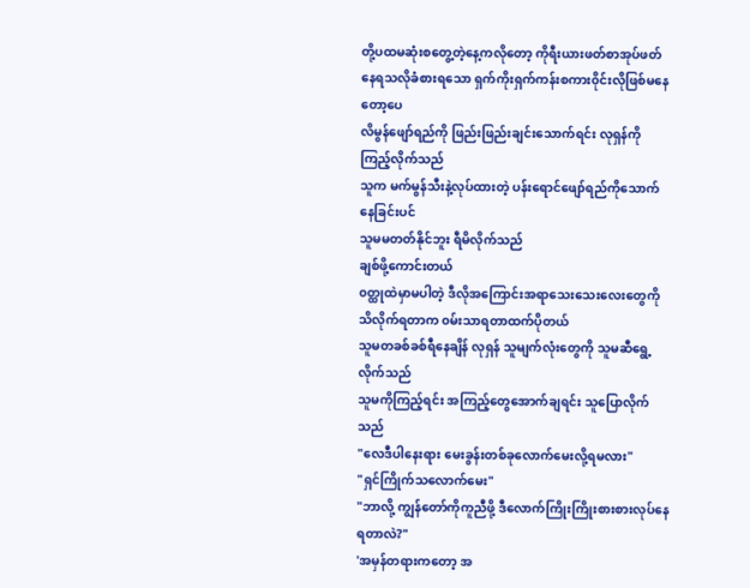တို့ပထမဆုံးစတွေ့တဲ့နေ့ကလိုတော့ ကိုရီးယားဖတ်စာအုပ်ဖတ်နေရသလိုခံစားရသော ရှက်ကိုးရှက်ကန်းစကား၀ိုင်းလိုဖြစ်မနေတော့ပေ
လိမွန်ဖျော်ရည်ကို ဖြည်းဖြည်းချင်းသောက်ရင်း လုရှန်ကို ကြည့်လိုက်သည်
သူက မက်မွန်သီးနဲ့လုပ်ထားတဲ့ ပန်းရောင်ဖျော်ရည်ကိုသောက်နေခြင်းပင်
သူမမတတ်နိုင်ဘူး ရီမိလိုက်သည်
ချစ်ဖို့ကောင်းတယ်
၀တ္ထုထဲမှာမပါတဲ့ ဒီလိုအကြောင်းအရာသေးသေးလေးတွေကို သိလိုက်ရတာက ၀မ်းသာရတာထက်ပိုတယ်
သူမတခစ်ခစ်ရီနေချိန် လုရှန် သူမျက်လုံးတွေကို သူမဆီရွေ့လိုက်သည်
သူမကိုကြည့်ရင်း အကြည့်တွေအောက်ချရင်း သူပြောလိုက်သည်
"လေဒီပါနေးရား မေးခွန်းတစ်ခုလောက်မေးလို့ရမလား"
"ရှင်ကြိုက်သလောက်မေး"
"ဘာလို့ ကျွန်တော်ကိုကူညီဖို့ ဒီလောက်ကြိုးကြိုးစားစားလုပ်နေရတာလဲ?"
'အမှန်တရားကတော့ အ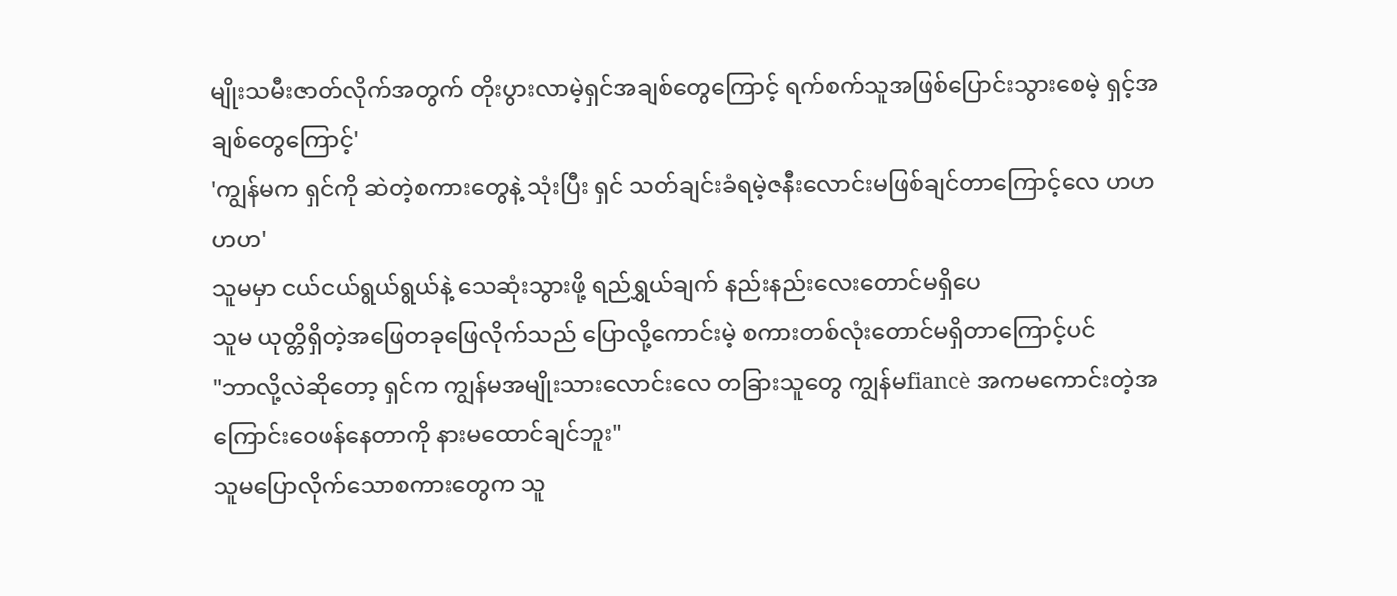မျိုးသမီးဇာတ်လိုက်အတွက် တိုးပွားလာမဲ့ရှင်အချစ်တွေကြောင့် ရက်စက်သူအဖြစ်ပြောင်းသွားစေမဲ့ ရှင့်အချစ်တွေကြောင့်'
'ကျွန်မက ရှင်ကို ဆဲတဲ့စကားတွေနဲ့ သုံးပြီး ရှင် သတ်ချင်းခံရမဲ့ဇနီးလောင်းမဖြစ်ချင်တာကြောင့်လေ ဟဟဟဟ'
သူမမှာ ငယ်ငယ်ရွယ်ရွယ်နဲ့ သေဆုံးသွားဖို့ ရည်ရွှယ်ချက် နည်းနည်းလေးတောင်မရှိပေ
သူမ ယုတ္တိရှိတဲ့အဖြေတခုဖြေလိုက်သည် ပြောလို့ကောင်းမဲ့ စကားတစ်လုံးတောင်မရှိတာကြောင့်ပင်
"ဘာလို့လဲဆိုတော့ ရှင်က ကျွန်မအမျိုးသားလောင်းလေ တခြားသူတွေ ကျွန်မfiancè အကမကောင်းတဲ့အကြောင်းဝေဖန်နေတာကို နားမထောင်ချင်ဘူး"
သူမပြောလိုက်သောစကားတွေက သူ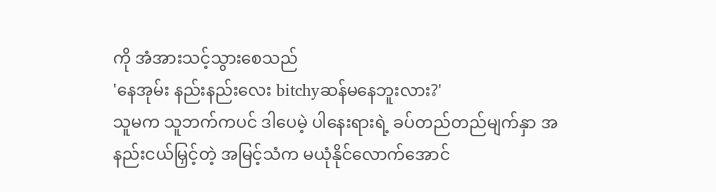ကို အံအားသင့်သွားစေသည်
'နေအုမ်း နည်းနည်းလေး bitchyဆန်မနေဘူးလား?'
သူမက သူဘက်ကပင် ဒါပေမဲ့ ပါနေးရားရဲ့ ခပ်တည်တည်မျက်နှာ အနည်းငယ်မြှင့်တဲ့ အမြင့်သံက မယုံနိုင်လောက်အောင်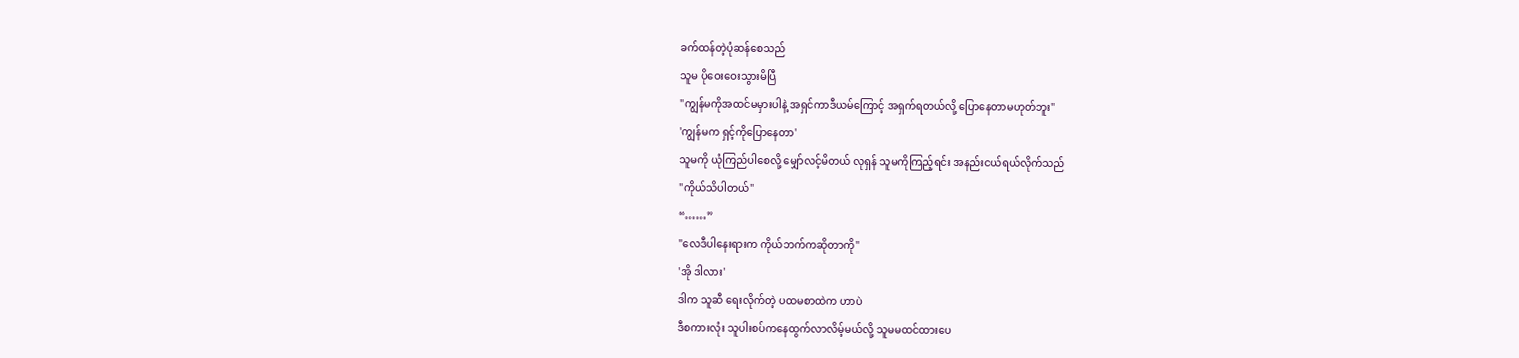ခက်ထန်တဲ့ပုံဆန်စေသည်
သူမ ပိုဝေးဝေးသွားမိပြီ
"ကျွန်မကိုအထင်မမှားပါနဲ့ အရှင်ကာဒီယမ်ကြောင့် အရှက်ရတယ်လို့ ပြောနေတာမဟုတ်ဘူး"
'ကျွန်မက ရှင့်ကိုပြောနေတာ'
သူမကို ယုံကြည်ပါစေလို့ မျှော်လင့်မိတယ် လုရှန် သူမကိုကြည့်ရင်း အနည်းငယ်ရယ်လိုက်သည်
"ကိုယ်သိပါတယ်"
“……”
"လေဒီပါနေးရားက ကိုယ်ဘက်ကဆိုတာကို"
'အို ဒါလား'
ဒါက သူဆီ ရေးလိုက်တဲ့ ပထမစာထဲက ဟာပဲ
ဒီစကားလုံး သူပါးစပ်ကနေထွက်လာလိမ့်မယ်လို့ သူမမထင်ထားပေ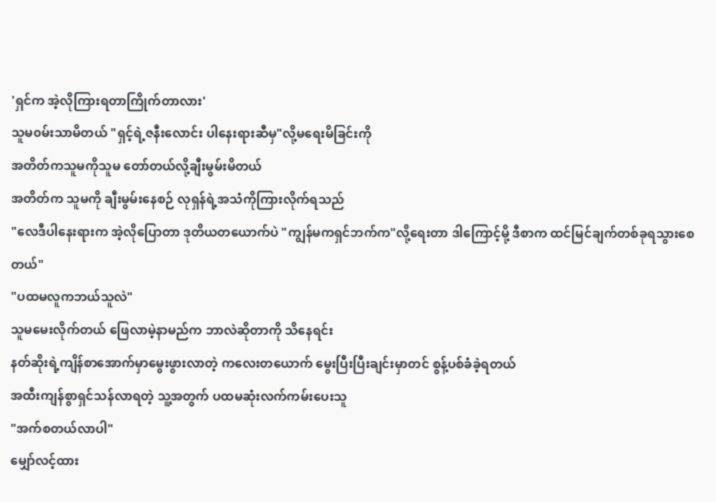'ရှင်က အဲ့လိုကြားရတာကြိုက်တာလား'
သူမ၀မ်းသာမိတယ် "ရှင့်ရဲ့ဇနီးလောင်း ပါနေးရားဆီမှ"လို့မရေးမိခြင်းကို
အတိတ်ကသူမကိုသူမ တော်တယ်လို့ချီးမွမ်းမိတယ်
အတိတ်က သူမကို ချီးမွမ်းနေစဉ် လုရှန်ရဲ့အသံကိုကြားလိုက်ရသည်
"လေဒီပါနေးရားက အဲ့လိုပြောတာ ဒုတိယတယောက်ပဲ "ကျွန်မကရှင်ဘက်က"လို့ရေးတာ ဒါကြောင့်မို့ ဒီစာက ထင်မြင်ချက်တစ်ခုရသွားစေတယ်"
"ပထမလူကဘယ်သူလဲ"
သူမမေးလိုက်တယ် ဖြေလာမဲ့နာမည်က ဘာလဲဆိုတာကို သိနေရင်း
နတ်ဆိုးရဲ့ကျိန်စာအောက်မှာမွေးဖွားလာတဲ့ ကလေးတယောက် မွေးပြီးပြီးချင်းမှာတင် စွန့်ပစ်ခံခဲ့ရတယ်
အထီးကျန်စွာရှင်သန်လာရတဲ့ သူ့အတွက် ပထမဆုံးလက်ကမ်းပေးသူ
"အက်စတယ်လာပါ"
မျှော်လင့်ထား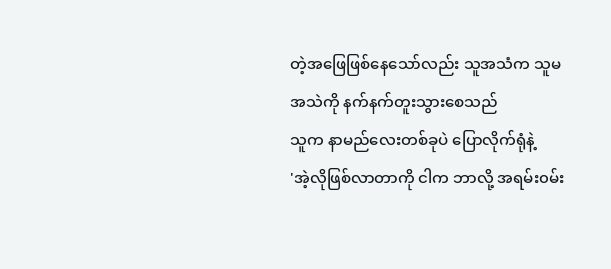တဲ့အဖြေဖြစ်နေသော်လည်း သူအသံက သူမအသဲကို နက်နက်တူးသွားစေသည်
သူက နာမည်လေးတစ်ခုပဲ ပြောလိုက်ရုံနဲ့
'အဲ့လိုဖြစ်လာတာကို ငါက ဘာလို့ အရမ်း၀မ်း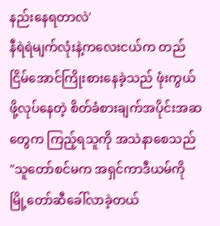နည်းနေရတာလဲ'
နီရဲရဲမျက်လုံးနဲ့ကလေးငယ်က တည်ငြိမ်အောင်ကြိုးစားနေခဲ့သည် ဖုံးကွယ်ဖို့လုပ်နေတဲ့ စိတ်ခံစားချက်အပိုင်းအဆတွေက ကြည့်ရသူကို အသဲနာစေသည်
"သူတော်စင်မက အရှင်ကာဒီယမ်ကို မြို့တော်ဆီခေါ်လာခဲ့တယ်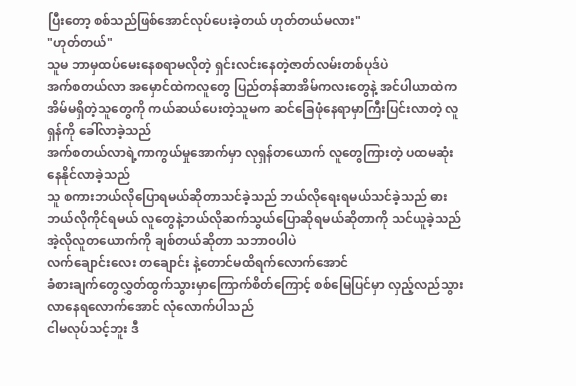ပြီးတော့ စစ်သည်ဖြစ်အောင်လုပ်ပေးခဲ့တယ် ဟုတ်တယ်မလား"
"ဟုတ်တယ်"
သူမ ဘာမှထပ်မေးနေစရာမလိုတဲ့ ရှင်းလင်းနေတဲ့ဇာတ်လမ်းတစ်ပုဒ်ပဲ
အက်စတယ်လာ အမှောင်ထဲကလူတွေ ပြည်တန်ဆာအိမ်ကလးတွေနဲ့ အင်ပါယာထဲက အိမ်မရှိတဲ့သူတွေကို ကယ်ဆယ်ပေးတဲ့သူမက ဆင်ခြေဖုံနေရာမှာကြီးပြင်းလာတဲ့ လူရှန်ကို ခေါ်လာခဲ့သည်
အက်စတယ်လာရဲ့ကာကွယ်မှုအောက်မှာ လုရှန်တယောက် လူတွေကြားတဲ့ ပထမဆုံးနေနိုင်လာခဲ့သည်
သူ စကားဘယ်လိုပြောရမယ်ဆိုတာသင်ခဲ့သည် ဘယ်လိုရေးရမယ်သင်ခဲ့သည် ဓားဘယ်လိုကိုင်ရမယ် လူတွေနဲ့ဘယ်လိုဆက်သွယ်ပြောဆိုရမယ်ဆိုတာကို သင်ယူခဲ့သည်
အဲ့လိုလူတယောက်ကို ချစ်တယ်ဆိုတာ သဘာ၀ပါပဲ
လက်ချောင်းလေး တချောင်း နဲ့တောင်မထိရက်လောက်အောင်
ခံစားချက်တွေလွှတ်ထွက်သွားမှာကြောက်စိတ်ကြောင့် စစ်မြေပြင်မှာ လှည့်လည်သွားလာနေရလောက်အောင် လုံလောက်ပါသည်
ငါမလုပ်သင့်ဘူး ဒီ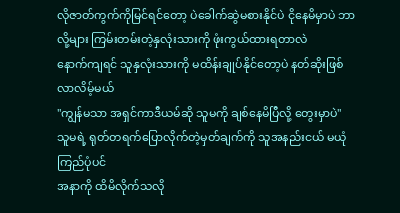လိုဇာတ်ကွက်ကိုမြင်ရင်တော့ ပဲခေါက်ဆွဲမစားနိုင်ပဲ ငိုနေမိမှာပဲ ဘာလို့များ ကြမ်းတမ်းတဲ့နှလုံးသားကို ဖုံးကွယ်ထားရတာလဲ
နောက်ကျရင် သူနှလုံးသားကို မထိန်းချုပ်နိုင်တော့ပဲ နတ်ဆိုးဖြစ်လာလိမ့်မယ်
"ကျွန်မသာ အရှင်ကာဒီယမ်ဆို သူမကို ချစ်နေမိပြီလို့ တွေးမှာပဲ"
သူမရဲ့ ရုတ်တရက်ပြောလိုက်တဲ့မှတ်ချက်ကို သူအနည်းငယ် မယုံကြည်ပုံပင်
အနာကို ထိမိလိုက်သလို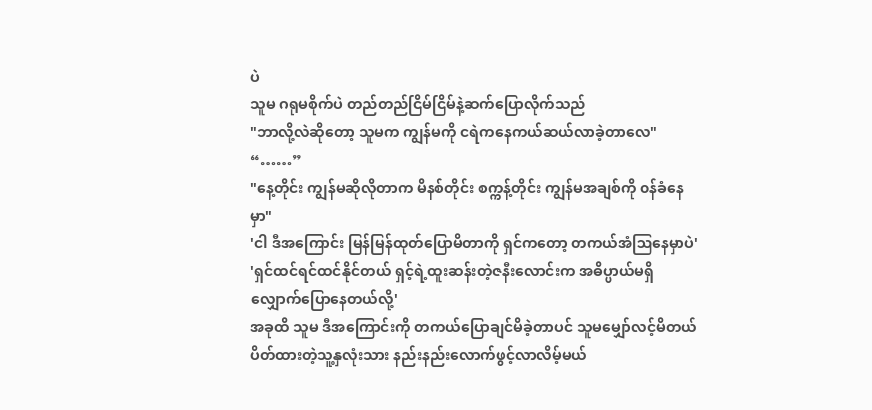ပဲ
သူမ ဂရုမစိုက်ပဲ တည်တည်ငြိမ်ငြိမ်နဲ့ဆက်ပြောလိုက်သည်
"ဘာလို့လဲဆိုတော့ သူမက ကျွန်မကို ငရဲကနေကယ်ဆယ်လာခဲ့တာလေ"
“……”
"နေ့တိုင်း ကျွန်မဆိုလိုတာက မိနစ်တိုင်း စက္ကန့်တိုင်း ကျွန်မအချစ်ကို ၀န်ခံနေမှာ"
'ငါ ဒီအကြောင်း မြန်မြန်ထုတ်ပြောမိတာကို ရှင်ကတော့ တကယ်အံဩနေမှာပဲ'
'ရှင်ထင်ရင်ထင်နိုင်တယ် ရှင့်ရဲ့ထူးဆန်းတဲ့ဇနီးလောင်းက အဓိပ္ပာယ်မရှိလျှောက်ပြောနေတယ်လို့'
အခုထိ သူမ ဒီအကြောင်းကို တကယ်ပြောချင်မိခဲ့တာပင် သူမမျှော်လင့်မိတယ် ပိတ်ထားတဲ့သူ့နှလုံးသား နည်းနည်းလောက်ဖွင့်လာလိမ့်မယ်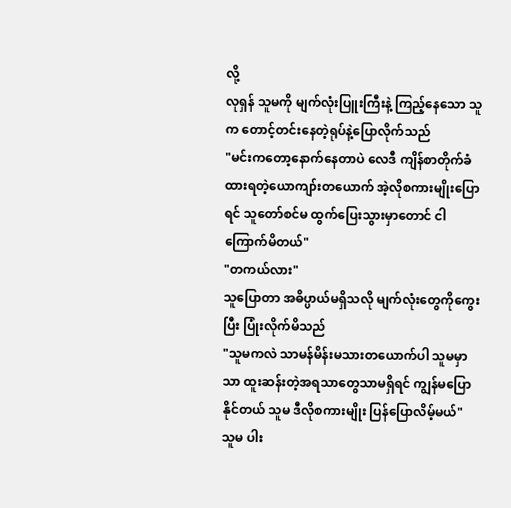လို့
လုရှန် သူမကို မျက်လုံးပြူးကြီးနဲ့ ကြည့်နေသော သူက တောင့်တင်းနေတဲ့ရုပ်နဲ့ပြောလိုက်သည်
"မင်းကတော့နောက်နေတာပဲ လေဒီ ကျိန်စာတိုက်ခံထားရတဲ့ယောကျာ်းတယောက် အဲ့လိုစကားမျိုးပြောရင် သူတော်စင်မ ထွက်ပြေးသွားမှာတောင် ငါကြောက်မိတယ်"
"တကယ်လား"
သူပြောတာ အဓိပ္ပာယ်မရှိသလို မျက်လုံးတွေကိုကွေးပြီး ပြုံးလိုက်မိသည်
"သူမကလဲ သာမန်မိန်းမသားတယောက်ပါ သူမမှာသာ ထူးဆန်းတဲ့အရသာတွေသာမရှိရင် ကျွန်မပြောနိုင်တယ် သူမ ဒီလိုစကားမျိုး ပြန်ပြောလိမ့်မယ်"
သူမ ပါး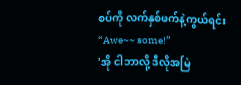စပ်ကို လက်နှစ်ဖက်နဲ့ကွယ်ရင်း
“Awe~~ some!”
'အို ငါဘာလို့ ဒီလိုအမြဲ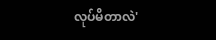လုပ်မိတာလဲ'